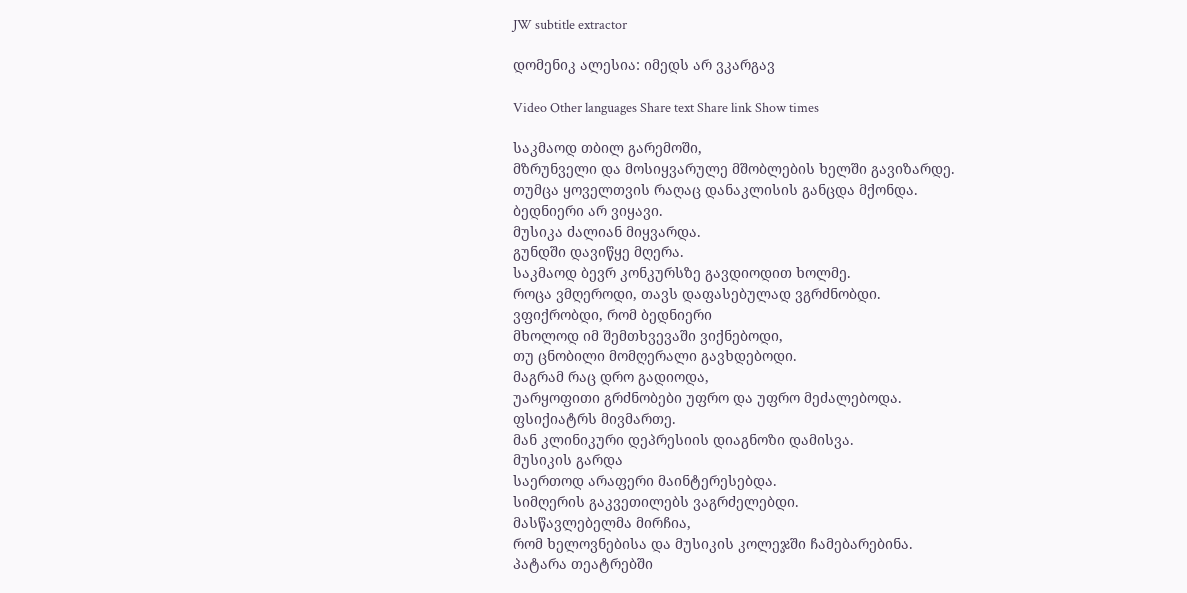JW subtitle extractor

დომენიკ ალესია: იმედს არ ვკარგავ

Video Other languages Share text Share link Show times

საკმაოდ თბილ გარემოში,
მზრუნველი და მოსიყვარულე მშობლების ხელში გავიზარდე.
თუმცა ყოველთვის რაღაც დანაკლისის განცდა მქონდა.
ბედნიერი არ ვიყავი.
მუსიკა ძალიან მიყვარდა.
გუნდში დავიწყე მღერა.
საკმაოდ ბევრ კონკურსზე გავდიოდით ხოლმე.
როცა ვმღეროდი, თავს დაფასებულად ვგრძნობდი.
ვფიქრობდი, რომ ბედნიერი
მხოლოდ იმ შემთხვევაში ვიქნებოდი,
თუ ცნობილი მომღერალი გავხდებოდი.
მაგრამ რაც დრო გადიოდა,
უარყოფითი გრძნობები უფრო და უფრო მეძალებოდა.
ფსიქიატრს მივმართე.
მან კლინიკური დეპრესიის დიაგნოზი დამისვა.
მუსიკის გარდა
საერთოდ არაფერი მაინტერესებდა.
სიმღერის გაკვეთილებს ვაგრძელებდი.
მასწავლებელმა მირჩია,
რომ ხელოვნებისა და მუსიკის კოლეჯში ჩამებარებინა.
პატარა თეატრებში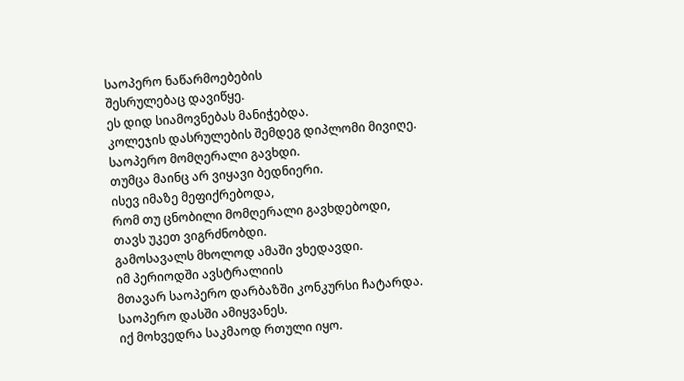საოპერო ნაწარმოებების
შესრულებაც დავიწყე.
ეს დიდ სიამოვნებას მანიჭებდა.
კოლეჯის დასრულების შემდეგ დიპლომი მივიღე.
საოპერო მომღერალი გავხდი.
თუმცა მაინც არ ვიყავი ბედნიერი.
ისევ იმაზე მეფიქრებოდა,
რომ თუ ცნობილი მომღერალი გავხდებოდი,
თავს უკეთ ვიგრძნობდი.
გამოსავალს მხოლოდ ამაში ვხედავდი.
იმ პერიოდში ავსტრალიის
მთავარ საოპერო დარბაზში კონკურსი ჩატარდა.
საოპერო დასში ამიყვანეს.
იქ მოხვედრა საკმაოდ რთული იყო.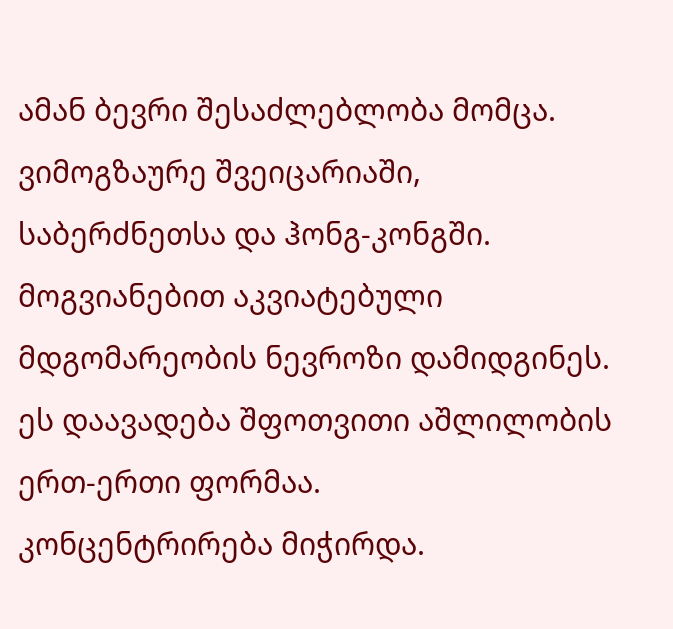ამან ბევრი შესაძლებლობა მომცა.
ვიმოგზაურე შვეიცარიაში,
საბერძნეთსა და ჰონგ-კონგში.
მოგვიანებით აკვიატებული მდგომარეობის ნევროზი დამიდგინეს.
ეს დაავადება შფოთვითი აშლილობის ერთ-ერთი ფორმაა.
კონცენტრირება მიჭირდა.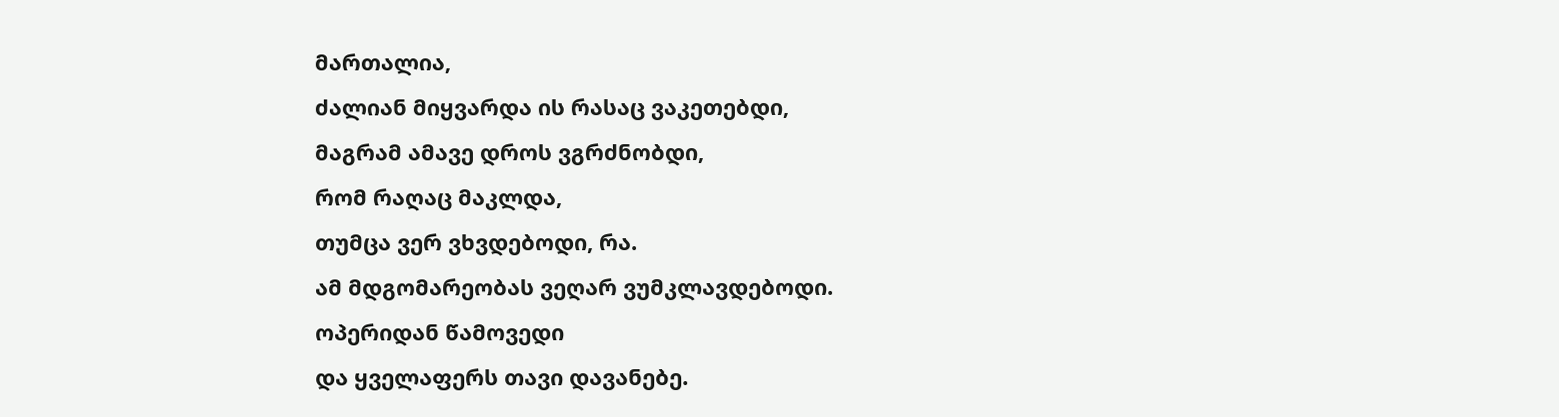მართალია,
ძალიან მიყვარდა ის რასაც ვაკეთებდი,
მაგრამ ამავე დროს ვგრძნობდი,
რომ რაღაც მაკლდა,
თუმცა ვერ ვხვდებოდი, რა.
ამ მდგომარეობას ვეღარ ვუმკლავდებოდი.
ოპერიდან წამოვედი
და ყველაფერს თავი დავანებე.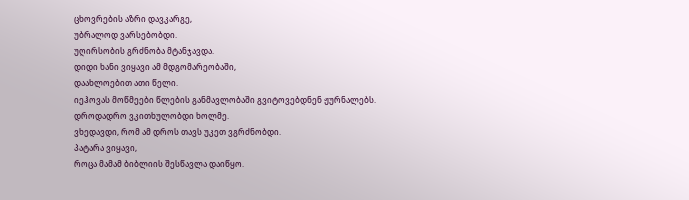ცხოვრების აზრი დავკარგე,
უბრალოდ ვარსებობდი.
უღირსობის გრძნობა მტანჯავდა.
დიდი ხანი ვიყავი ამ მდგომარეობაში,
დაახლოებით ათი წელი.
იეჰოვას მოწმეები წლების განმავლობაში გვიტოვებდნენ ჟურნალებს.
დროდადრო ვკითხულობდი ხოლმე.
ვხედავდი, რომ ამ დროს თავს უკეთ ვგრძნობდი.
პატარა ვიყავი,
როცა მამამ ბიბლიის შესწავლა დაიწყო.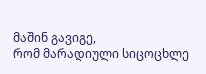მაშინ გავიგე,
რომ მარადიული სიცოცხლე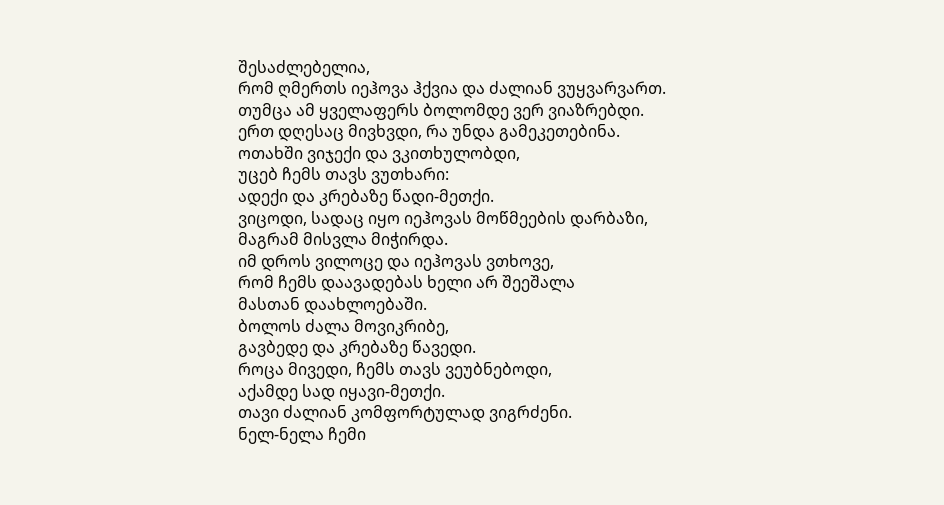შესაძლებელია,
რომ ღმერთს იეჰოვა ჰქვია და ძალიან ვუყვარვართ.
თუმცა ამ ყველაფერს ბოლომდე ვერ ვიაზრებდი.
ერთ დღესაც მივხვდი, რა უნდა გამეკეთებინა.
ოთახში ვიჯექი და ვკითხულობდი,
უცებ ჩემს თავს ვუთხარი:
ადექი და კრებაზე წადი-მეთქი.
ვიცოდი, სადაც იყო იეჰოვას მოწმეების დარბაზი,
მაგრამ მისვლა მიჭირდა.
იმ დროს ვილოცე და იეჰოვას ვთხოვე,
რომ ჩემს დაავადებას ხელი არ შეეშალა
მასთან დაახლოებაში.
ბოლოს ძალა მოვიკრიბე,
გავბედე და კრებაზე წავედი.
როცა მივედი, ჩემს თავს ვეუბნებოდი,
აქამდე სად იყავი-მეთქი.
თავი ძალიან კომფორტულად ვიგრძენი.
ნელ-ნელა ჩემი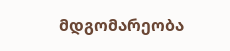მდგომარეობა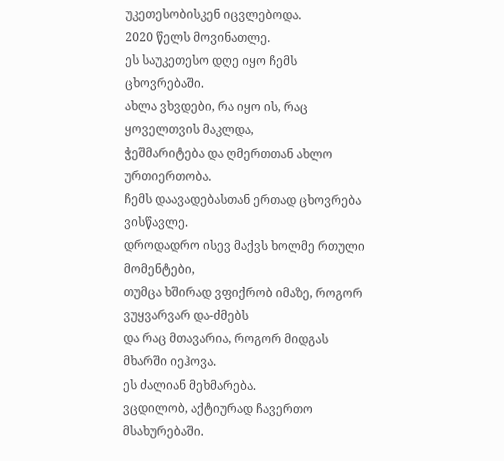უკეთესობისკენ იცვლებოდა.
2020 წელს მოვინათლე.
ეს საუკეთესო დღე იყო ჩემს ცხოვრებაში.
ახლა ვხვდები, რა იყო ის, რაც ყოველთვის მაკლდა,
ჭეშმარიტება და ღმერთთან ახლო ურთიერთობა.
ჩემს დაავადებასთან ერთად ცხოვრება ვისწავლე.
დროდადრო ისევ მაქვს ხოლმე რთული მომენტები,
თუმცა ხშირად ვფიქრობ იმაზე, როგორ ვუყვარვარ და-ძმებს
და რაც მთავარია, როგორ მიდგას მხარში იეჰოვა.
ეს ძალიან მეხმარება.
ვცდილობ, აქტიურად ჩავერთო მსახურებაში.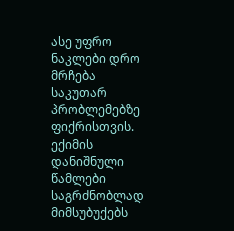ასე უფრო ნაკლები დრო მრჩება
საკუთარ პრობლემებზე ფიქრისთვის.
ექიმის დანიშნული წამლები
საგრძნობლად მიმსუბუქებს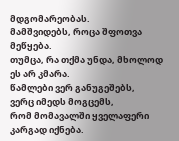მდგომარეობას.
მამშვიდებს, როცა შფოთვა მეწყება.
თუმცა, რა თქმა უნდა, მხოლოდ ეს არ კმარა.
წამლები ვერ განუგეშებს,
ვერც იმედს მოგცემს,
რომ მომავალში ყველაფერი კარგად იქნება.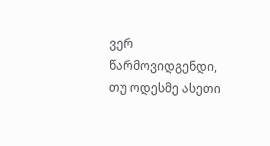ვერ წარმოვიდგენდი,
თუ ოდესმე ასეთი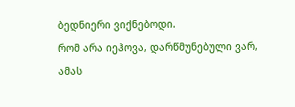ბედნიერი ვიქნებოდი.
რომ არა იეჰოვა, დარწმუნებული ვარ,
ამას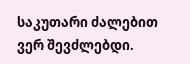საკუთარი ძალებით ვერ შევძლებდი.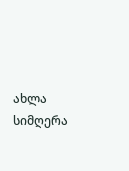ახლა სიმღერა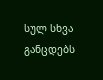სულ სხვა განცდებს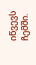იწვევს ჩემში.